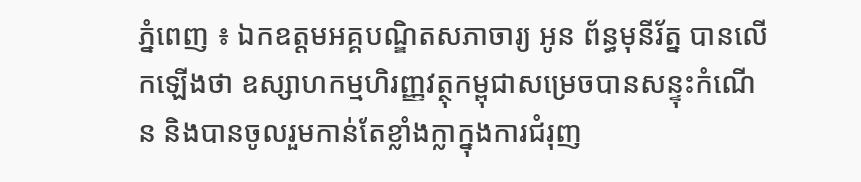ភ្នំពេញ ៖ ឯកឧត្តមអគ្គបណ្ឌិតសភាចារ្យ អូន ព័ន្ធមុនីរ័ត្ន បានលើកឡើងថា ឧស្សាហកម្មហិរញ្ញវត្ថុកម្ពុជាសម្រេចបានសន្ទុះកំណើន និងបានចូលរួមកាន់តែខ្លាំងក្លាក្នុងការជំរុញ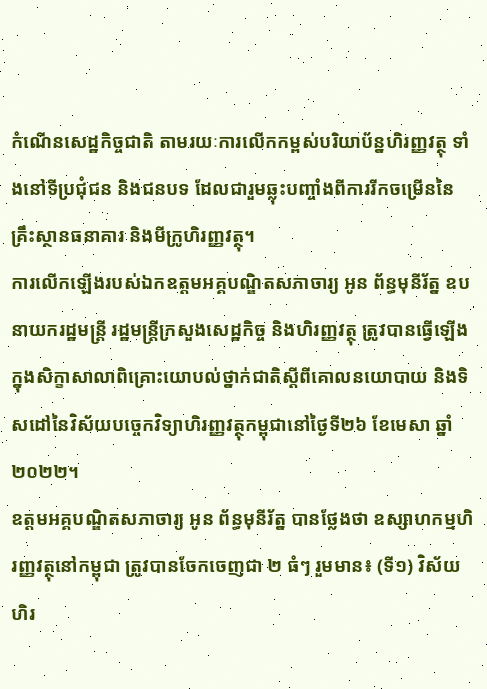កំណើនសេដ្ឋកិច្ចជាតិ តាមរយៈការលើកកម្ពស់បរិយាប័ន្នហិរញ្ញវត្ថុ ទាំងនៅទីប្រជុំជន និងជនបទ ដែលជារួមឆ្លុះបញ្ចាំងពីការរីកចម្រើននៃគ្រឹះស្ថានធនាគារ និងមីក្រូហិរញ្ញវត្ថុ។
ការលើកឡើងរបស់ឯកឧត្តមអគ្គបណ្ឌិតសភាចារ្យ អូន ព័ន្ធមុនីរ័ត្ន ឧបនាយករដ្ឋមន្ត្រី រដ្ឋមន្ត្រីក្រសួងសេដ្ឋកិច្ច និងហិរញ្ញវត្ថុ ត្រូវបានធ្វើឡើងក្នុងសិក្ខាសាលាពិគ្រោះយោបល់ថ្នាក់ជាតិស្ដីពីគោលនយោបាយ និងទិសដៅនៃវិស័យបច្ចេកវិទ្យាហិរញ្ញវត្ថុកម្ពុជានៅថ្ងៃទី២៦ ខែមេសា ឆ្នាំ២០២២។
ឧត្តមអគ្គបណ្ឌិតសភាចារ្យ អូន ព័ន្ធមុនីរ័ត្ន បានថ្លែងថា ឧស្សាហកម្មហិរញ្ញវត្ថុនៅកម្ពុជា ត្រូវបានចែកចេញជា ២ ធំៗ រួមមាន៖ (ទី១) វិស័យហិរ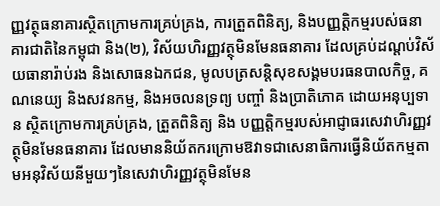ញ្ញវត្ថុធនាគារស្ថិតក្រោមការគ្រប់គ្រង, ការត្រួតពិនិត្យ, និងបញ្ញត្តិកម្មរបស់ធនាគារជាតិនៃកម្ពុជា និង(២), វិស័យហិរញ្ញវត្ថុមិនមែនធនាគារ ដែលគ្រប់ដណ្តប់វិស័យធានារ៉ាប់រង និងសោធនឯកជន, មូលបត្រសន្តិសុខសង្គមបរធនបាលកិច្ច, គណនេយ្យ និងសវនកម្ម, និងអចលនទ្រព្យ បញ្ចាំ និងប្រាតិភោគ ដោយអនុប្បទាន ស្ថិតក្រោមការគ្រប់គ្រង, ត្រួតពិនិត្យ និង បញ្ញត្តិកម្មរបស់អាជ្ញាធរសេវាហិរញ្ញវត្ថុមិនមែនធនាគារ ដែលមាននិយ័តករក្រោមឱវាទជាសេនាធិការធ្វើនិយ័តកម្មតាមអនុវិស័យនីមួយៗនៃសេវាហិរញ្ញវត្ថុមិនមែន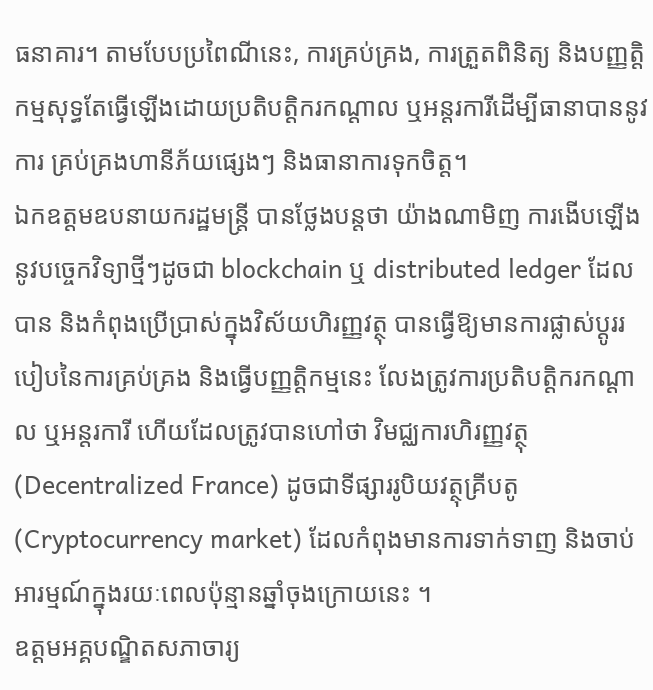ធនាគារ។ តាមបែបប្រពៃណីនេះ, ការគ្រប់គ្រង, ការត្រួតពិនិត្យ និងបញ្ញត្តិកម្មសុទ្ធតែធ្វើឡើងដោយប្រតិបត្តិករកណ្ដាល ឬអន្តរការីដើម្បីធានាបាននូវការ គ្រប់គ្រងហានីភ័យផ្សេងៗ និងធានាការទុកចិត្ត។
ឯកឧត្តមឧបនាយករដ្ឋមន្ត្រី បានថ្លែងបន្តថា យ៉ាងណាមិញ ការងើបឡើងនូវបច្ចេកវិទ្យាថ្មីៗដូចជា blockchain ឬ distributed ledger ដែលបាន និងកំពុងប្រើប្រាស់ក្នុងវិស័យហិរញ្ញវត្ថុ បានធ្វើឱ្យមានការផ្លាស់ប្ដូររបៀបនៃការគ្រប់គ្រង និងធ្វើបញ្ញត្តិកម្មនេះ លែងត្រូវការប្រតិបត្តិករកណ្ដាល ឬអន្តរការី ហើយដែលត្រូវបានហៅថា វិមជ្ឈការហិរញ្ញវត្ថុ (Decentralized France) ដូចជាទីផ្សាររូបិយវត្ថុគ្រីបតូ (Cryptocurrency market) ដែលកំពុងមានការទាក់ទាញ និងចាប់អារម្មណ៍ក្នុងរយៈពេលប៉ុន្មានឆ្នាំចុងក្រោយនេះ ។
ឧត្តមអគ្គបណ្ឌិតសភាចារ្យ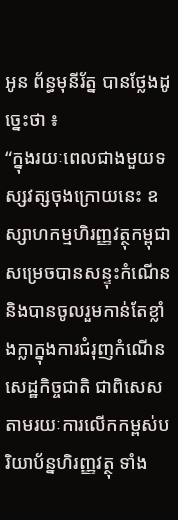អូន ព័ន្ធមុនីរ័ត្ន បានថ្លែងដូច្នេះថា ៖
“ក្នុងរយៈពេលជាងមួយទស្សវត្សចុងក្រោយនេះ ឧស្សាហកម្មហិរញ្ញវត្ថុកម្ពុជាសម្រេចបានសន្ទុះកំណើន និងបានចូលរួមកាន់តែខ្លាំងក្លាក្នុងការជំរុញកំណើនសេដ្ឋកិច្ចជាតិ ជាពិសេស តាមរយៈការលើកកម្ពស់បរិយាប័ន្នហិរញ្ញវត្ថុ ទាំង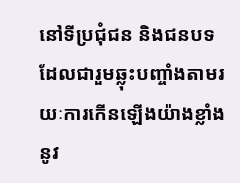នៅទីប្រជុំជន និងជនបទ ដែលជារួមឆ្លុះបញ្ចាំងតាមរយៈការកើនឡើងយ៉ាងខ្លាំងនូវ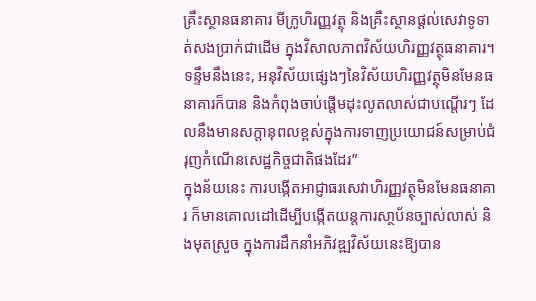គ្រឹះស្ថានធនាគារ មីក្រូហិរញ្ញវត្ថុ និងគ្រឹះស្ថានផ្តល់សេវាទូទាត់សងប្រាក់ជាដើម ក្នុងវិសាលភាពវិស័យហិរញ្ញវត្ថុធនាគារ។ ទន្ទឹមនឹងនេះ, អនុវិស័យផ្សេងៗនៃវិស័យហិរញ្ញវត្ថុមិនមែនធនាគារក៏បាន និងកំពុងចាប់ផ្ដើមដុះលូតលាស់ជាបណ្តើរៗ ដែលនឹងមានសក្តានុពលខ្ពស់ក្នុងការទាញប្រយោជន៍សម្រាប់ជំរុញកំណើនសេដ្ឋកិច្ចជាតិផងដែរ”
ក្នុងន័យនេះ ការបង្កើតអាជ្ញាធរសេវាហិរញ្ញវត្ថុមិនមែនធនាគារ ក៏មានគោលដៅដើម្បីបង្កើតយន្តការសា្ថប័នច្បាស់លាស់ និងមុតស្រួច ក្នុងការដឹកនាំអភិវឌ្ឍវិស័យនេះឱ្យបាន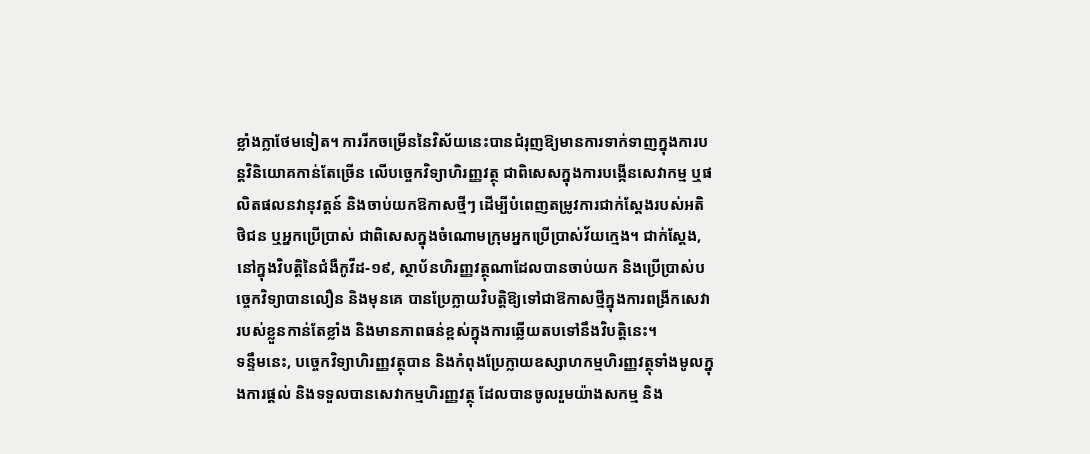ខ្លាំងក្លាថែមទៀត។ ការរីកចម្រើននៃវិស័យនេះបានជំរុញឱ្យមានការទាក់ទាញក្នុងការបន្តវិនិយោគកាន់តែច្រើន លើបច្ចេកវិទ្យាហិរញ្ញវត្ថុ ជាពិសេសក្នុងការបង្កើនសេវាកម្ម ឬផលិតផលនវានុវត្តន៍ និងចាប់យកឱកាសថ្មីៗ ដើម្បីបំពេញតម្រូវការជាក់ស្តែងរបស់អតិថិជន ឬអ្នកប្រើប្រាស់ ជាពិសេសក្នុងចំណោមក្រុមអ្នកប្រើប្រាស់វ័យក្មេង។ ជាក់ស្ដែង, នៅក្នុងវិបត្តិនៃជំងឺកូវីដ-១៩, ស្ថាប័នហិរញ្ញវត្ថុណាដែលបានចាប់យក និងប្រើប្រាស់បច្ចេកវិទ្យាបានលឿន និងមុនគេ បានប្រែក្លាយវិបត្តិឱ្យទៅជាឱកាសថ្មីក្នុងការពង្រីកសេវារបស់ខ្លួនកាន់តែខ្លាំង និងមានភាពធន់ខ្ពស់ក្នុងការឆ្លើយតបទៅនឹងវិបត្តិនេះ។
ទន្ទឹមនេះ, បច្ចេកវិទ្យាហិរញ្ញវត្ថុបាន និងកំពុងប្រែក្លាយឧស្សាហកម្មហិរញ្ញវត្ថុទាំងមូលក្នុងការផ្តល់ និងទទួលបានសេវាកម្មហិរញ្ញវត្ថុ ដែលបានចូលរួមយ៉ាងសកម្ម និង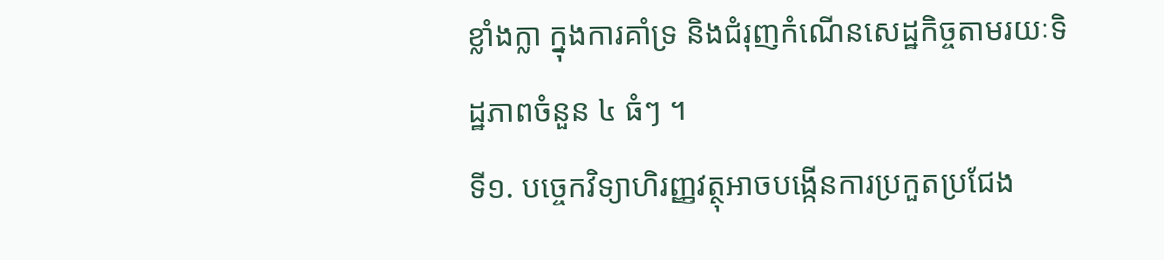ខ្លាំងក្លា ក្នុងការគាំទ្រ និងជំរុញកំណើនសេដ្ឋកិច្ចតាមរយៈទិដ្ឋភាពចំនួន ៤ ធំៗ ។
ទី១. បច្ចេកវិទ្យាហិរញ្ញវត្ថុអាចបង្កើនការប្រកួតប្រជែង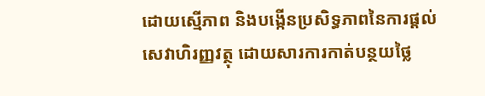ដោយស្មើភាព និងបង្កើនប្រសិទ្ធភាពនៃការផ្តល់សេវាហិរញ្ញវត្ថុ ដោយសារការកាត់បន្ថយថ្លៃ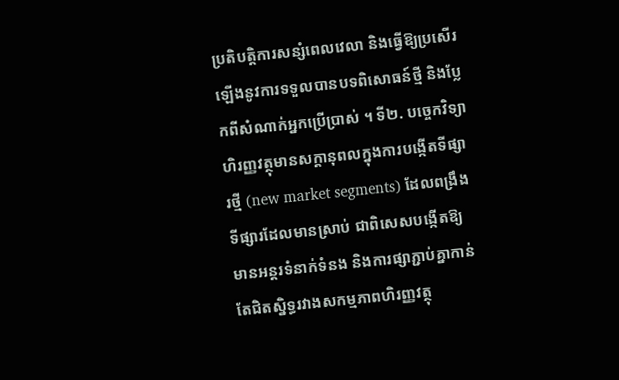ប្រតិបត្តិការសន្សំពេលវេលា និងធ្វើឱ្យប្រសើរឡើងនូវការទទួលបានបទពិសោធន៍ថ្មី និងប្លែកពីសំណាក់អ្នកប្រើប្រាស់ ។ ទី២. បច្ចេកវិទ្យាហិរញ្ញវត្ថុមានសក្តានុពលក្នុងការបង្កើតទីផ្សារថ្មី (new market segments) ដែលពង្រឹងទីផ្សារដែលមានស្រាប់ ជាពិសេសបង្កើតឱ្យមានអន្តរទំនាក់ទំនង និងការផ្សាភ្ជាប់គ្នាកាន់តែជិតស្និទ្ធរវាងសកម្មភាពហិរញ្ញវត្ថុ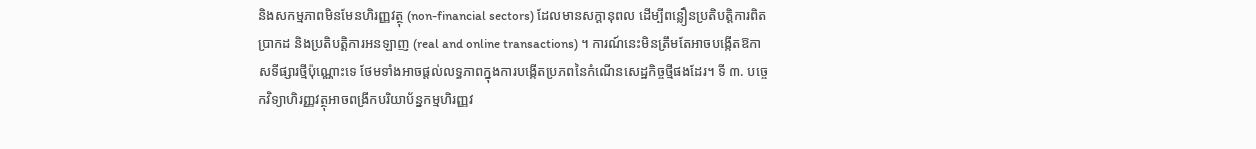និងសកម្មភាពមិនមែនហិរញ្ញវត្ថុ (non-financial sectors) ដែលមានសក្តានុពល ដើម្បីពន្លឿនប្រតិបត្តិការពិតប្រាកដ និងប្រតិបត្តិការអនឡាញ (real and online transactions) ។ ការណ៍នេះមិនត្រឹមតែអាចបង្កើតឱកាសទីផ្សារថ្មីប៉ុណ្ណោះទេ ថែមទាំងអាចផ្ដល់លទ្ធភាពក្នុងការបង្កើតប្រភពនៃកំណើនសេដ្ឋកិច្ចថ្មីផងដែរ។ ទី ៣. បច្ចេកវិទ្យាហិរញ្ញវត្ថុអាចពង្រីកបរិយាប័ន្នកម្មហិរញ្ញវ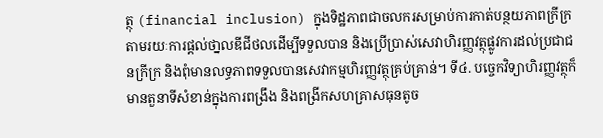ត្ថុ (financial inclusion) ក្នុងទិដ្ឋភាពជាចលករសម្រាប់ការកាត់បន្ថយភាពក្រីក្រ តាមរយៈការផ្ដល់ថា្នលឌីជីថលដើម្បីទទួលបាន និងប្រើប្រាស់សេវាហិរញ្ញវត្ថុផ្លូវការដល់ប្រជាជនក្រីក្រ និងពុំមានលទ្ធភាពទទួលបានសេវាកម្មហិរញ្ញវត្ថុគ្រប់គ្រាន់។ ទី៤. បច្ចេកវិទ្យាហិរញ្ញវត្ថុក៏មានតួនាទីសំខាន់ក្នុងការពង្រឹង និងពង្រីកសហគ្រាសធុនតូច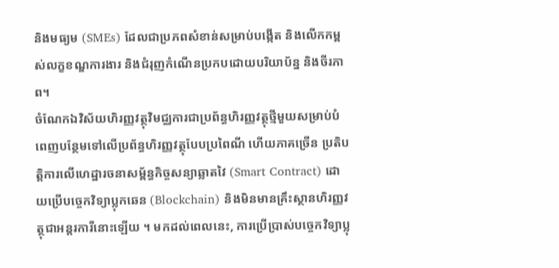និងមធ្យម (SMEs) ដែលជាប្រភពសំខាន់សម្រាប់បង្កើត និងលើកកម្ពស់លក្ខខណ្ឌការងារ និងជំរុញកំណើនប្រកបដោយបរិយាប័ន្ន និងចីរភាព។
ចំណែកឯវិស័យហិរញ្ញវត្ថុវិមជ្ឈការជាប្រព័ន្ធហិរញ្ញវត្ថុថ្មីមួយសម្រាប់បំពេញបន្ថែមទៅលើប្រព័ន្ធហិរញ្ញវត្ថុបែបប្រពៃណី ហើយភាគច្រើន ប្រតិបត្តិការលើហេដ្ឋារចនាសម្ព័ន្ធកិច្ចសន្យាឆ្លាតវៃ (Smart Contract) ដោយប្រើបច្ចេកវិទ្យាប្លុកឆេន (Blockchain) និងមិនមានគ្រឹះស្ថានហិរញ្ញវត្ថុជាអន្តរការីនោះឡើយ ។ មកដល់ពេលនេះ, ការប្រើប្រាស់បច្ចេកវិទ្យាប្លុ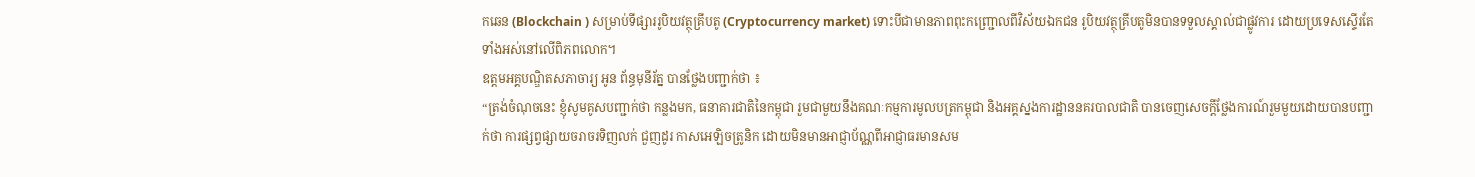កឆេន (Blockchain ) សម្រាប់ទីផ្សាររូបិយវត្ថុគ្រីបតូ (Cryptocurrency market) ទោះបីជាមានភាពពុះកញ្ជ្រោលពីវិស័យឯកជន រូបិយវត្ថុគ្រីបតូមិនបានទទួលស្គាល់ជាផ្លូវការ ដោយប្រទេសស្ទើរតែទាំងអស់នៅលើពិភពលោក។
ឧត្តមអគ្គបណ្ឌិតសភាចារ្យ អូន ព័ន្ធមុនីរ័ត្ន បានថ្លែងបញ្ជាក់ថា ៖
“ត្រង់ចំណុចនេះ ខ្ញុំសូមគូសបញ្ជាក់ថា កន្លងមក, ធនាគារជាតិនៃកម្ពុជា រួមជាមួយនឹងគណៈកម្មការមូលបត្រកម្ពុជា និងអគ្គស្នងការដ្ឋាននគរបាលជាតិ បានចេញសេចក្តីថ្លែងការណ៍រួមមួយដោយបានបញ្ជាក់ថា ការផ្សព្វផ្សាយចរាចរទិញលក់ ជួញដូរ កាសអេឡិចត្រូនិក ដោយមិនមានអាជ្ញាប័ណ្ណពីអាជ្ញាធរមានសម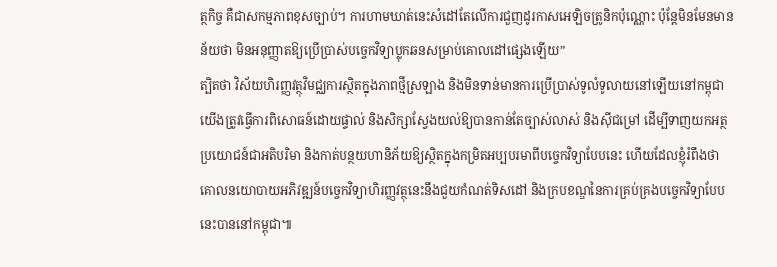ត្ថកិច្ច គឺជាសកម្មភាពខុសច្បាប់។ ការហាមឃាត់នេះសំដៅតែលើការជួញដូរកាសអេឡិចត្រូនិកប៉ុណ្ណោះ ប៉ុន្តែមិនមែនមានន័យថា មិនអនុញ្ញាតឱ្យប្រើប្រាស់បច្ចេកវិទ្យាប្លុកឆនសម្រាប់គោលដៅផ្សេងឡើយ”
ត្បិតថា វិស័យហិរញ្ញវត្ថុវិមជ្ឈការស្ថិតក្នុងភាពថ្មីស្រឡាង និងមិនទាន់មានការប្រើប្រាស់ទូលំទូលាយនៅឡើយនៅកម្ពុជា យើងត្រូវធ្វើការពិសោធន៍ដោយផ្ទាល់ និងសិក្សាស្វែងយល់ឱ្យបានកាន់តែច្បាស់លាស់ និងស៊ីជម្រៅ ដើម្បីទាញយកអត្ថប្រយោជន៍ជាអតិបរិមា និងកាត់បន្ថយហានិភ័យឱ្យស្ថិតក្នុងកម្រិតអប្បបរមាពីបច្ចេកវិទ្យាបែបនេះ ហើយដែលខ្ញុំរំពឹងថា គោលនយោបាយអភិវឌ្ឍន៍បច្ចេកវិទ្យាហិរញ្ញវត្ថុនេះនឹងជួយកំណត់ទិសដៅ និងក្របខណ្ឌនៃការគ្រប់គ្រងបច្ចេកវិទ្យាបែបនេះបាននៅកម្ពុជា៕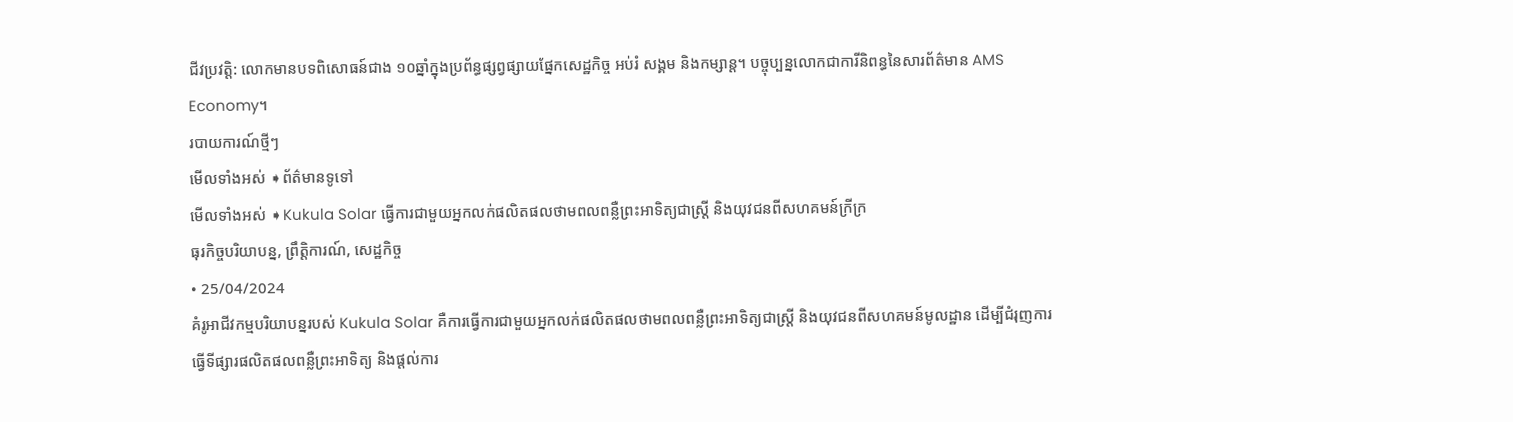ជីវប្រវត្តិ: លោកមានបទពិសោធន៍ជាង ១០ឆ្នាំក្នុងប្រព័ន្ធផ្សព្វផ្សាយផ្នែកសេដ្ឋកិច្ច អប់រំ សង្គម និងកម្សាន្ត។ បច្ចុប្បន្នលោកជាការីនិពន្ធនៃសារព័ត៌មាន AMS Economy។
របាយការណ៍ថ្មីៗ
មើលទាំងអស់ ➧ព័ត៌មានទូទៅ
មើលទាំងអស់ ➧Kukula Solar ធ្វើការជាមួយអ្នកលក់ផលិតផលថាមពលពន្លឺព្រះអាទិត្យជាស្ត្រី និងយុវជនពីសហគមន៍ក្រីក្រ
ធុរកិច្ចបរិយាបន្ន, ព្រឹត្តិការណ៍, សេដ្ឋកិច្ច
• 25/04/2024
គំរូអាជីវកម្មបរិយាបន្នរបស់ Kukula Solar គឺការធ្វើការជាមួយអ្នកលក់ផលិតផលថាមពលពន្លឺព្រះអាទិត្យជាស្ត្រី និងយុវជនពីសហគមន៍មូលដ្ឋាន ដើម្បីជំរុញការធ្វើទីផ្សារផលិតផលពន្លឺព្រះអាទិត្យ និងផ្តល់ការ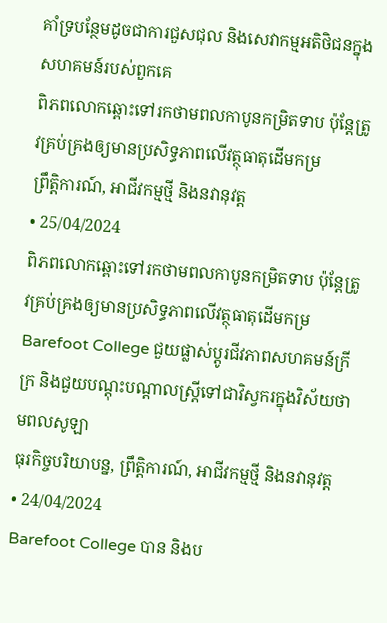គាំទ្របន្ថែមដូចជាការជួសជុល និងសេវាកម្មអតិថិជនក្នុងសហគមន៍របស់ពួកគេ
ពិភពលោកឆ្ពោះទៅរកថាមពលកាបូនកម្រិតទាប ប៉ុន្តែត្រូវគ្រប់គ្រងឲ្យមានប្រសិទ្ធភាពលើវត្ថុធាតុដើមកម្រ
ព្រឹត្តិការណ៍, អាជីវកម្មថ្មី និងនវានុវត្ត
• 25/04/2024
ពិភពលោកឆ្ពោះទៅរកថាមពលកាបូនកម្រិតទាប ប៉ុន្តែត្រូវគ្រប់គ្រងឲ្យមានប្រសិទ្ធភាពលើវត្ថុធាតុដើមកម្រ
Barefoot College ជួយផ្លាស់ប្តូរជីវភាពសហគមន៍ក្រីក្រ និងជួយបណ្តុះបណ្តាលស្ត្រីទៅជាវិស្វករក្នុងវិស័យថាមពលសូឡា
ធុរកិច្ចបរិយាបន្ន, ព្រឹត្តិការណ៍, អាជីវកម្មថ្មី និងនវានុវត្ត
• 24/04/2024
Barefoot College បាន និងប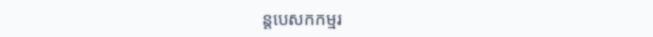ន្តបេសកកម្មរ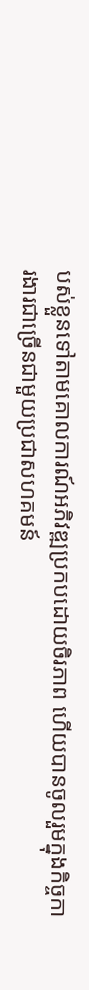បស់ខ្លួនទៅតាមគោលការណ៍អភិវឌ្ឍប្រកបដោយចិរភាព ហើយបានចូលរួមក្នុងកិច្ចការងារជាច្រើនជាមួយប្រជាសហគមន៍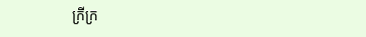ក្រីក្រ